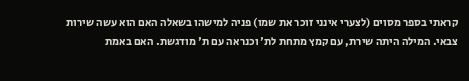קראתי בספר מסוים (לצערי אינני זוכר את שמו) פניה למישהו בשאלה האם הוא עשה שירות צבאי. המילה היתה שירת, עם קמץ מתחת לת' וכנראה עם ת' מודגשת. האם באמת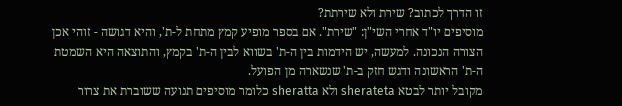זו הדרך לכתוב? שירת ולא שירתת?
מוסיפים יו"ד אחרי השי"ן: "שירת". אם בספר מופיע קמץ מתחת ל-ת', והיא דגושה - זוהי אכן הצורה הנכונה. למעשה, יש הידמות בין ה-ת' בשווא לבין ה-ת' בקמץ, והתוצאה היא השמטת ה-ת' הראשונה ודגש חזק ב-ת' שנשארה מן הפועל.
מקובל יותר לבטא sherateta ולא sheratta כלומר מוסיפים תנועה ששוברת את צרור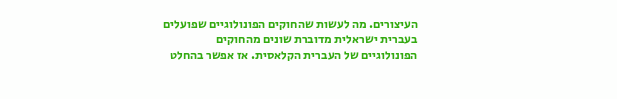העיצורים. מה לעשות שהחוקים הפונולוגיים שפועלים בעברית ישראלית מדוברת שונים מהחוקים הפונולוגיים של העברית הקלאסית. אז אפשר בהחלט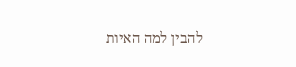להבין למה האיות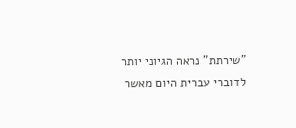"שירתת" נראה הגיוני יותר לדוברי עברית היום מאשר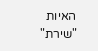האיות "שירת"